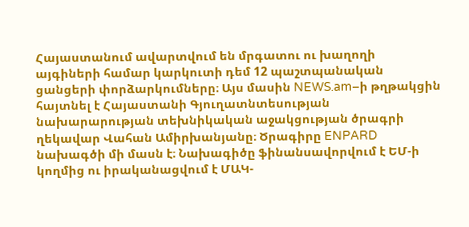Հայաստանում ավարտվում են մրգատու ու խաղողի այգիների համար կարկուտի դեմ 12 պաշտպանական ցանցերի փորձարկումները։ Այս մասին NEWS.am–ի թղթակցին հայտնել է Հայաստանի Գյուղատնտեսության նախարարության տեխնիկական աջակցության ծրագրի ղեկավար Վահան Ամիրխանյանը։ Ծրագիրը ENPARD նախագծի մի մասն է։ Նախագիծը ֆինանսավորվում է ԵՄ-ի կողմից ու իրականացվում է ՄԱԿ-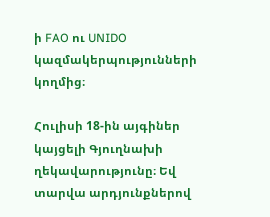ի FAO ու UNIDO կազմակերպությունների կողմից։

Հուլիսի 18-ին այգիներ կայցելի Գյուղնախի ղեկավարությունը։ Եվ տարվա արդյունքներով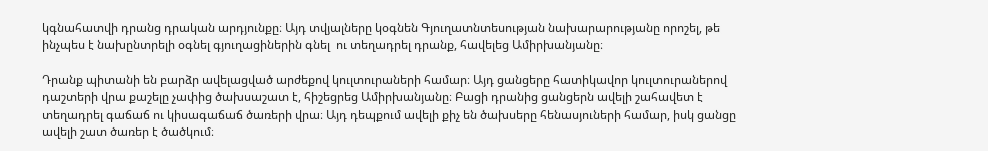կգնահատվի դրանց դրական արդյունքը։ Այդ տվյալները կօգնեն Գյուղատնտեսության նախարարությանը որոշել, թե ինչպես է նախընտրելի օգնել գյուղացիներին գնել  ու տեղադրել դրանք, հավելեց Ամիրխանյանը։

Դրանք պիտանի են բարձր ավելացված արժեքով կուլտուրաների համար։ Այդ ցանցերը հատիկավոր կուլտուրաներով դաշտերի վրա քաշելը չափից ծախսաշատ է, հիշեցրեց Ամիրխանյանը։ Բացի դրանից ցանցերն ավելի շահավետ է տեղադրել գաճաճ ու կիսագաճաճ ծառերի վրա։ Այդ դեպքում ավելի քիչ են ծախսերը հենասյուների համար, իսկ ցանցը ավելի շատ ծառեր է ծածկում։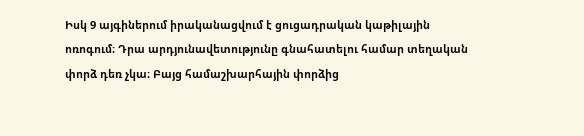Իսկ 9 այգիներում իրականացվում է ցուցադրական կաթիլային ոռոգում։ Դրա արդյունավետությունը գնահատելու համար տեղական փորձ դեռ չկա։ Բայց համաշխարհային փորձից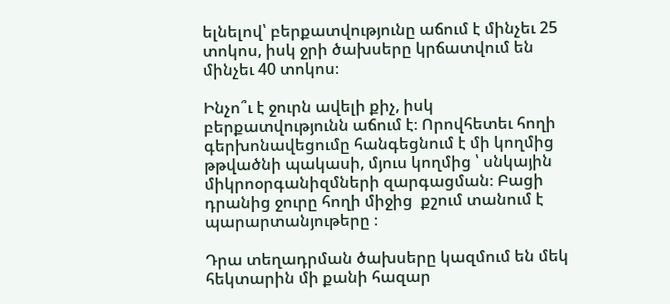ելնելով՝ բերքատվությունը աճում է մինչեւ 25 տոկոս, իսկ ջրի ծախսերը կրճատվում են մինչեւ 40 տոկոս։

Ինչո՞ւ է ջուրն ավելի քիչ, իսկ բերքատվությունն աճում է։ Որովհետեւ հողի գերխոնավեցումը հանգեցնում է մի կողմից թթվածնի պակասի, մյուս կողմից ՝ սնկային միկրոօրգանիզմների զարգացման։ Բացի դրանից ջուրը հողի միջից  քշում տանում է պարարտանյութերը ։

Դրա տեղադրման ծախսերը կազմում են մեկ հեկտարին մի քանի հազար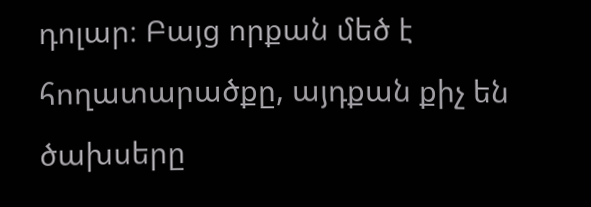դոլար։ Բայց որքան մեծ է հողատարածքը, այդքան քիչ են ծախսերը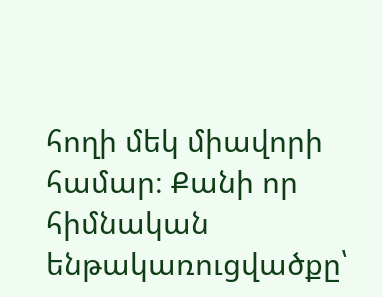հողի մեկ միավորի համար։ Քանի որ հիմնական ենթակառուցվածքը՝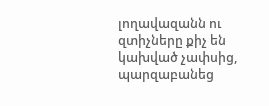լողավազանն ու զտիչները քիչ են կախված չափսից, պարզաբանեց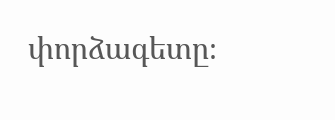փորձագետը։